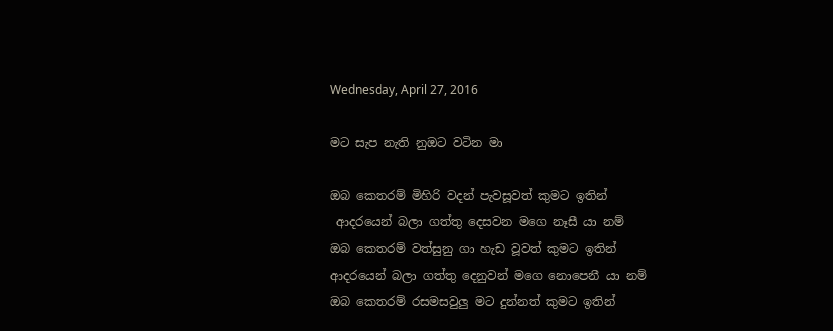Wednesday, April 27, 2016

මට සැප නැති නුඔට වටින මා

ඔබ කෙතරම් මිහිරි වදන් පැවසූවත් කුමට ඉතින්
 ආදරයෙන් බලා ගත්තු දෙසවන මගෙ නෑසී යා නම්
ඔබ කෙතරම් වත්සුනු ගා හැඩ වූවත් කුමට ඉතින්
ආදරයෙන් බලා ගත්තු දෙනුවන් මගෙ නොපෙනී යා නම්
ඔබ කෙතරම් රසමසවුලු මට දුන්නත් කුමට ඉතින්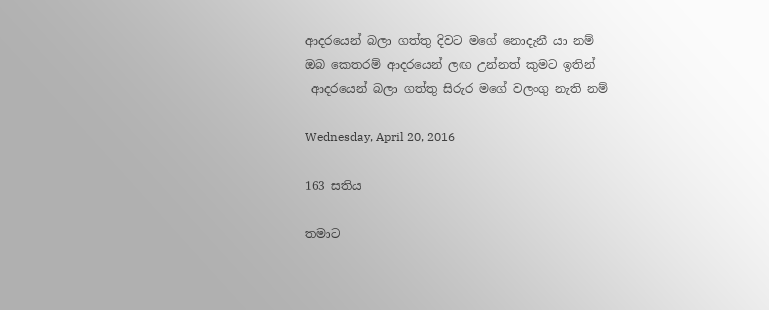ආදරයෙන් බලා ගත්තු දිවට මගේ නොදැනී යා නම්
ඔබ කෙතරම් ආදරයෙන් ලඟ උන්නත් කුමට ඉතින්
 ආදරයෙන් බලා ගත්තු සිරුර මගේ වලංගු නැති නම්

Wednesday, April 20, 2016

163 සතිය

තමාට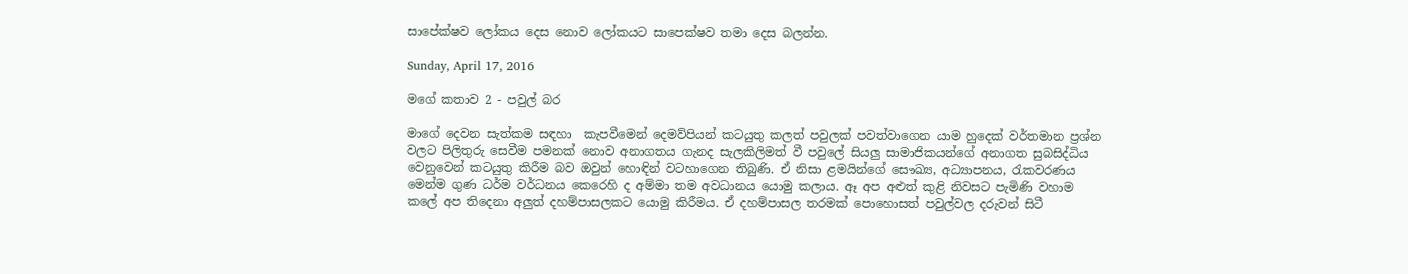සාපේක්ෂව ලෝකය දෙස නොව ලෝකයට සාපෙක්ෂව තමා දෙස බලන්න.

Sunday, April 17, 2016

මගේ කතාව 2 - පවුල් බර

මාගේ දෙවන සැත්කම සඳහා  කැපවීමෙන් දෙමව්පියන් කටයුතු කලත් පවුලක් පවත්වාගෙන යාම හුදෙක් වර්තමාන ප්‍රශ්න වලට පිලිතුරු සෙවීම පමනක් නොව අනාගතය ගැනද සැලකිලිමත් වී පවුලේ සියලු සාමාජිකයන්ගේ අනාගත සුබසිද්ධිය වෙනුවෙන් කටයුතු කිරීම බව ඔවුන් හොඳින් වටහාගෙන තිබුණි. ඒ නිසා ළමයින්ගේ සෞඛ්‍ය, අධ්‍යාපනය, රැකවරණය මෙන්ම ගුණ ධර්ම වර්ධනය කෙරෙහි ද අම්මා තම අවධානය යොමු කලාය. ඈ අප අළුත් කුළි නිවසට පැමිණි වහාම කලේ අප තිදෙනා අලුත් දහම්පාසලකට යොමු කිරීමය. ඒ දහම්පාසල තරමක් පොහොසත් පවුල්වල දරුවන් සිටී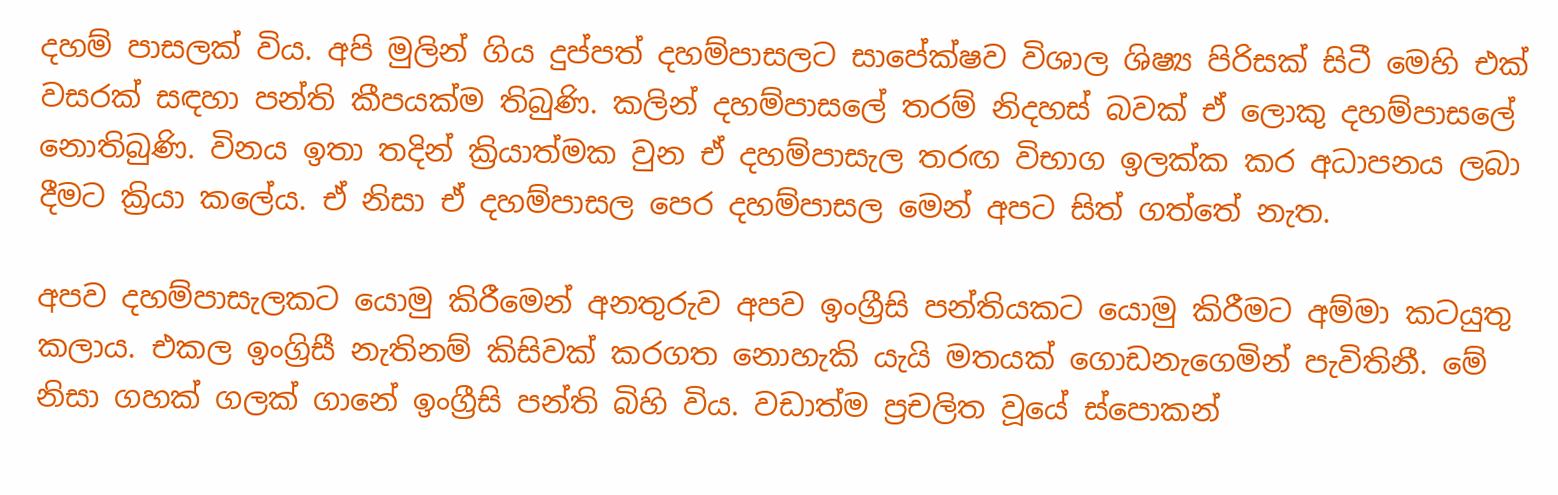දහම් පාසලක් විය. අපි මුලින් ගිය දුප්පත් දහම්පාසලට සාපේක්ෂව විශාල ශිෂ්‍ය පිරිසක් සිටී මෙහි එක් වසරක් සඳහා පන්ති කීපයක්ම තිබුණි. කලින් දහම්පාසලේ තරම් නිදහස් බවක් ඒ ලොකු දහම්පාසලේ නොතිබුණි. විනය ඉතා තදින් ක්‍රියාත්මක වුන ඒ දහම්පාසැල තරඟ විභාග ඉලක්ක කර අධාපනය ලබා දීමට ක්‍රියා කලේය. ඒ නිසා ඒ දහම්පාසල පෙර දහම්පාසල මෙන් අපට සිත් ගත්තේ නැත.

අපව දහම්පාසැලකට යොමු කිරීමෙන් අනතුරුව අපව ඉංග්‍රීසි පන්තියකට යොමු කිරීමට අම්මා කටයුතු කලාය. එකල ඉංග්‍රිසී නැතිනම් කිසිවක් කරගත නොහැකි යැයි මතයක් ගොඩනැගෙමින් පැවිතිනී. මේ නිසා ගහක් ගලක් ගානේ ඉංග්‍රීසි පන්ති බිහි විය. වඩාත්ම ප්‍රචලිත වූයේ ස්පොකන්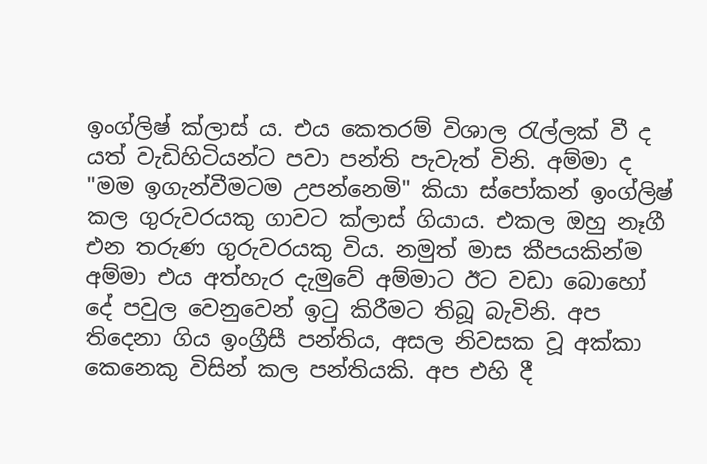ඉංග්ලිෂ් ක්ලාස් ය. එය කෙතරම් විශාල රැල්ලක් වී ද යත් වැඩිහිටියන්ට පවා පන්ති පැවැත් විනි. අම්මා ද "මම ඉගැන්වීමටම උපන්නෙමි" කියා ස්පෝකන් ඉංග්ලිෂ් කල ගුරුවරයකු ගාවට ක්ලාස් ගියාය. එකල ඔහු නෑගී එන තරුණ ගුරුවරයකු විය. නමුත් මාස කීපයකින්ම අම්මා එය අත්හැර දැමුවේ අම්මාට ඊට වඩා බොහෝ දේ පවුල වෙනුවෙන් ඉටු කිරීමට තිබූ බැවිනි. අප තිදෙනා ගිය ඉංග්‍රීසී පන්තිය, අසල නිවසක වූ අක්කා කෙනෙකු විසින් කල පන්තියකි. අප එහි දී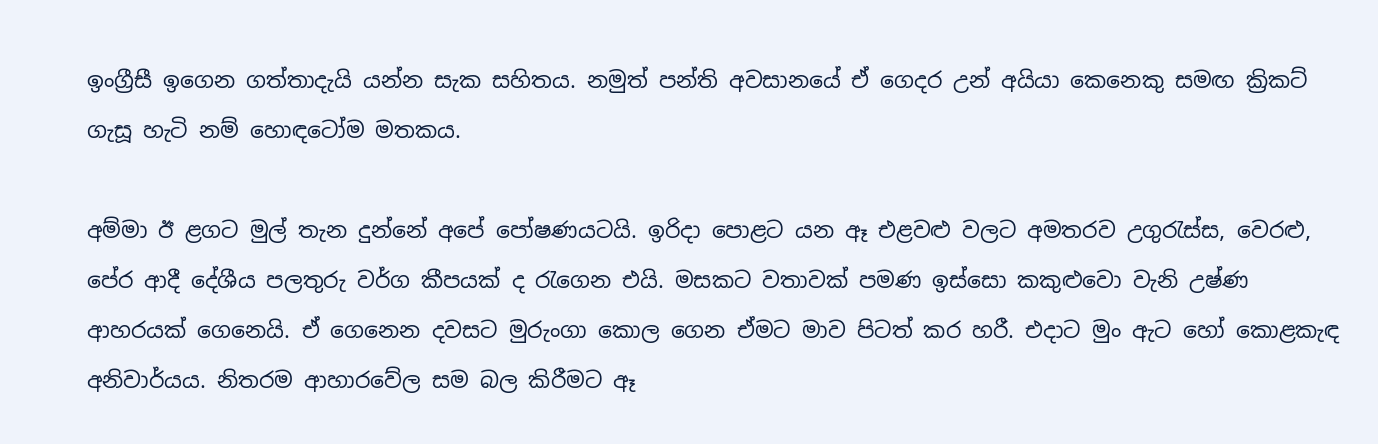ඉංග්‍රීසී ඉගෙන ගත්තාදැයි යන්න සැක සහිතය. නමුත් පන්ති අවසානයේ ඒ ගෙදර උන් අයියා කෙනෙකු සමඟ ක්‍රිකට් ගැසූ හැටි නම් හොඳටෝම මතකය.

අම්මා ඊ ළගට මුල් තැන දුන්නේ අපේ පෝෂණයටයි. ඉරිදා පොළට යන ඈ එළවළු වලට අමතරව උගුරැස්ස, වෙරළු, පේර ආදී දේශීය පලතුරු වර්ග කීපයක් ද රැගෙන එයි. මසකට වතාවක් පමණ ඉස්සො කකුළුවො වැනි උෂ්ණ ආහරයක් ගෙනෙයි. ඒ ගෙනෙන දවසට මුරුංගා කොල ගෙන ඒමට මාව පිටත් කර හරී. එදාට මුං ඇට හෝ කොළකැඳ අනිවාර්යය. නිතරම ආහාරවේල සම බල කිරීමට ඈ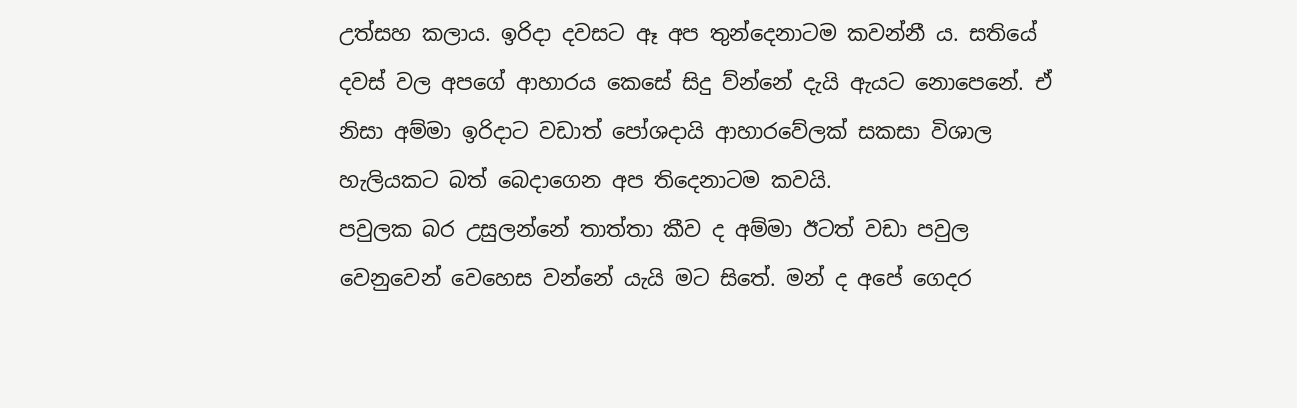උත්සහ කලාය. ඉරිදා දවසට ඈ අප තුන්දෙනාටම කවන්නී ය. සතියේ දවස් වල අපගේ ආහාරය කෙසේ සිදු ව්න්නේ දැයි ඇයට නොපෙනේ. ඒ නිසා අම්මා ඉරිදාට වඩාත් පෝශදායි ආහාරවේලක් සකසා විශාල හැලියකට බත් බෙදාගෙන අප තිදෙනාටම කවයි.
පවුලක බර උසුලන්නේ තාත්තා කීව ද අම්මා ඊටත් වඩා පවුල වෙනුවෙන් වෙහෙස වන්නේ යැයි මට සිතේ. මන් ද අපේ ගෙදර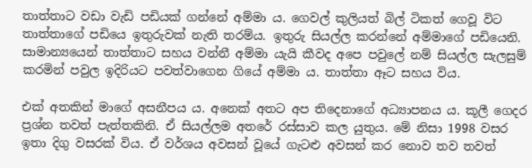තාත්තාට වඩා වැඩි පඩියක් ගන්නේ අම්මා ය. ගෙවල් කුලියත් බිල් ටිකත් ගෙවූ විට තාත්තාගේ පඩියෙ ඉතුරුවක් නැති තරම්ය. ඉතුරු සියල්ල කරන්නේ අම්මාගේ පඩියෙනි. සාමාන්‍යයෙන් තාත්තාට සහය වන්නී අම්මා යැයි කීවද අපෙ පවුලේ නම් සියල්ල සැලසුම් කරමින් පවුල ඉදිරියට පවත්වාගෙන ගියේ අම්මා ය. තාත්තා ඈට සහය විය.

එක් අතකින් මාගේ අසනීපය ය. අනෙක් අතට අප තිදෙනාගේ අධ්‍යාපනය ය. කූලී ගෙදර ප්‍රශ්න තවත් පැත්තකිනි. ඒ සියල්ලම අතරේ රස්සාව කල යුතුය. මේ නිසා 1998 වසර ඉතා දිගු වසරක් විය. ඒ වර්ශය අවසන් වූයේ ගැටළු අවසන් කර නොව තව තවත්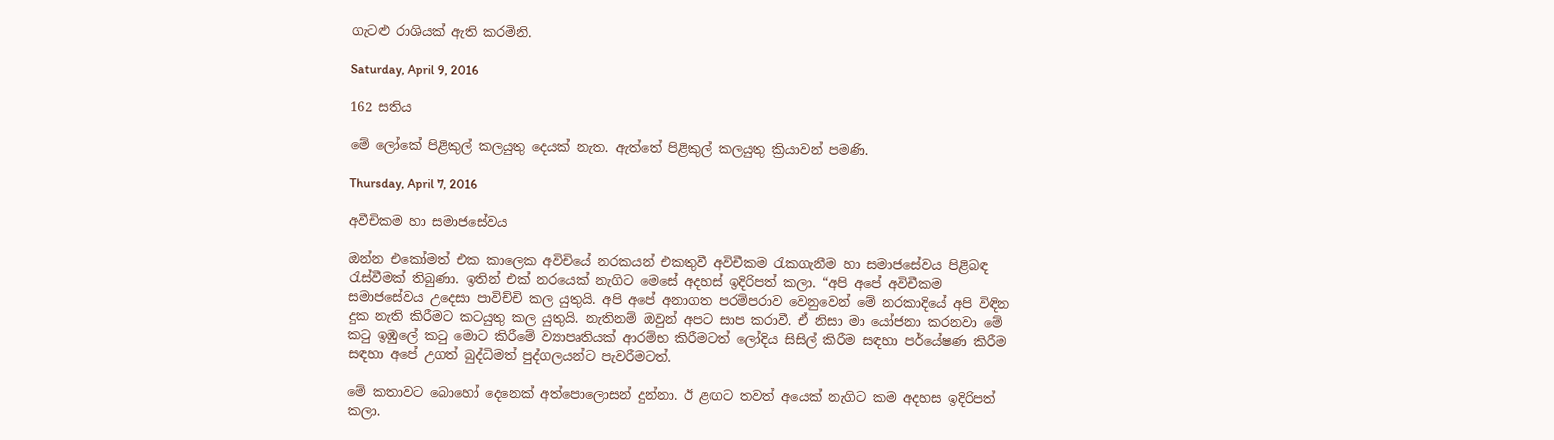ගැටළු රාශියක් ඇති කරමිනි.

Saturday, April 9, 2016

162 සතිය

මේ ලෝකේ පිළිකුල් කලයුතු දෙයක් නැත. ඇත්තේ පිළිකුල් කලයුතු ක්‍රියාවන් පමණි.

Thursday, April 7, 2016

අවීචිකම හා සමාජසේවය

ඔන්න එකෝමත් එක කාලෙක අවිචියේ නරකයන් එකතුවී අවිචීකම රැකගැනීම හා සමාජසේවය පිළිබඳ රැස්වීමක් තිබුණා. ඉතින් එක් නරයෙක් නැගිට මෙසේ අදහස් ඉදිරිපත් කලා. “අපි අපේ අවිචීකම සමාජසේවය උදෙසා පාවිච්චි කල යුතුයි. අපි අපේ අනාගත පරම්පරාව වෙනුවෙන් මේ නරකාදියේ අපි විඳින දුක නැති කිරීමට කටයුතු කල යුතුයි. නැතිනම් ඔවුන් අපට සාප කරාවී. ඒ නිසා මා යෝජනා කරනවා මේ කටු ඉඹුලේ කටු මොට කිරීමේ ව්‍යාපෘතියක් ආරම්භ කිරීමටත් ලෝදිය සිසිල් කිරීම සඳහා පර්යේෂණ කිරීම සඳහා අපේ උගත් බුද්ධිමත් පුද්ගලයන්ට පැවරීමටත්.

මේ කතාවට බොහෝ දෙනෙක් අත්පොලොසන් දුන්නා. ඊ ළඟට තවත් අයෙක් නැගිට කම අදහස ඉදිරිපත් කලා.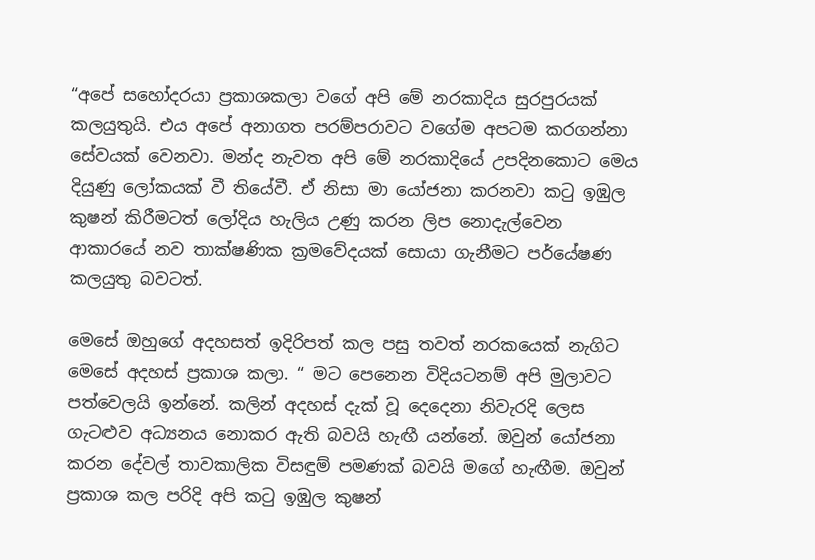“අපේ සහෝදරයා ප්‍රකාශකලා වගේ අපි මේ නරකාදිය සුරපුරයක් කලයුතුයි. එය අපේ අනාගත පරම්පරාවට වගේම අපටම කරගන්නා සේවයක් වෙනවා. මන්ද නැවත අපි මේ නරකාදියේ උපදිනකොට මෙය දියුණු ලෝකයක් වී තියේවී. ඒ නිසා මා යෝජනා කරනවා කටු ඉඹුල කුෂන් කිරීමටත් ලෝදිය හැලිය උණු කරන ලිප නොදැල්වෙන ආකාරයේ නව තාක්ෂණික ක්‍රමවේදයක් සොයා ගැනීමට පර්යේෂණ කලයුතු බවටත්.

මෙසේ ඔහුගේ අදහසත් ඉදිරිපත් කල පසු තවත් නරකයෙක් නැගිට මෙසේ අදහස් ප්‍රකාශ කලා. “ මට පෙනෙන විදියටනම් අපි මුලාවට පත්වෙලයි ඉන්නේ. කලින් අදහස් දැක් වූ දෙදෙනා නිවැරදි ලෙස ගැටළුව අධ්‍යනය නොකර ඇති බවයි හැඟී යන්නේ. ඔවුන් යෝජනා කරන දේවල් තාවකාලික විසඳුම් පමණක් බවයි මගේ හැඟීම. ඔවුන් ප්‍රකාශ කල පරිදි අපි කටු ඉඹුල කුෂන්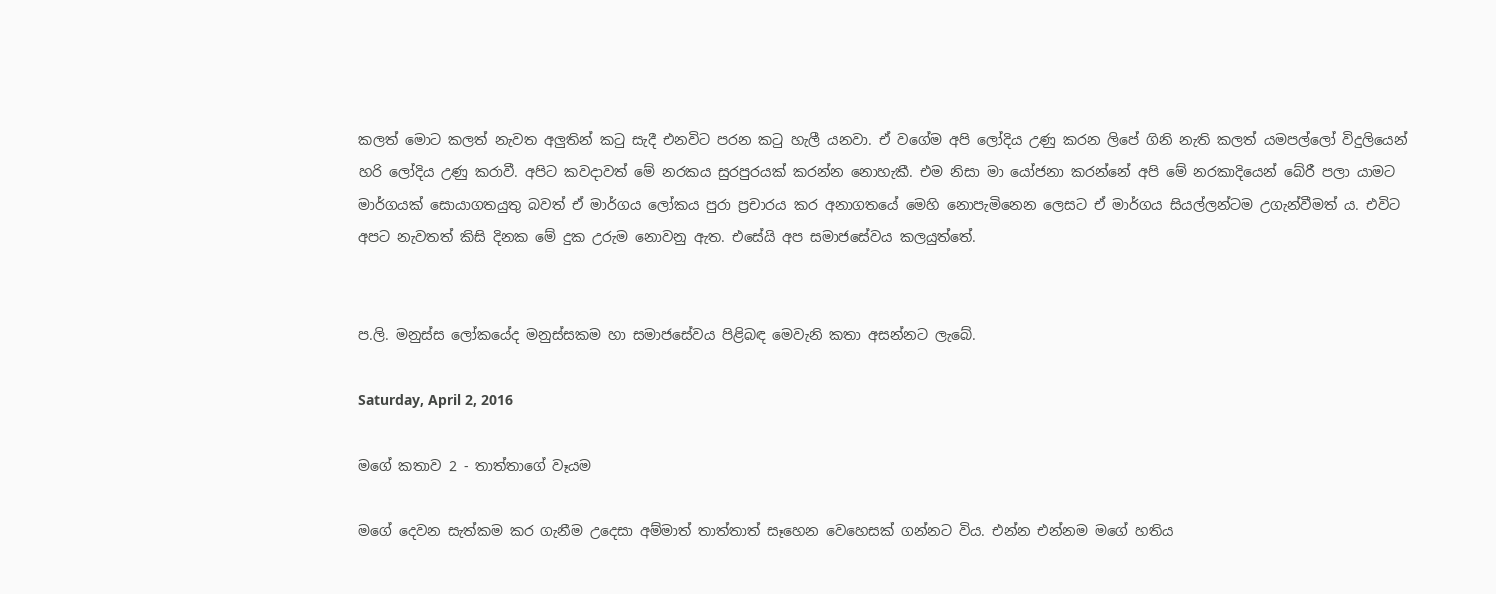කලත් මොට කලත් නැවත අලුතින් කටු සැදී එනවිට පරන කටු හැලී යනවා. ඒ වගේම අපි ලෝදිය උණු කරන ලිපේ ගිනි නැති කලත් යමපල්ලෝ විදුලියෙන් හරි ලෝදිය උණු කරාවී. අපිට කවදාවත් මේ නරකය සුරපුරයක් කරන්න නොහැකී. එම නිසා මා යෝජනා කරන්නේ අපි මේ නරකාදියෙන් බේරී පලා යාමට මාර්ගයක් සොයාගතයුතු බවත් ඒ මාර්ගය ලෝකය පුරා ප්‍රචාරය කර අනාගතයේ මෙහි නොපැමිනෙන ලෙසට ඒ මාර්ගය සියල්ලන්ටම උගැන්වීමත් ය. එවිට අපට නැවතත් කිසි දිනක මේ දුක උරුම නොවනු ඇත. එසේයි අප සමාජසේවය කලයුත්තේ.


ප.ලි. මනුස්ස ලෝකයේද මනුස්සකම හා සමාජසේවය පිළිබඳ මෙවැනි කතා අසන්නට ලැබේ.

Saturday, April 2, 2016

මගේ කතාව 2 - තාත්තාගේ වෑයම

මගේ දෙවන සැත්කම කර ගැනීම උදෙසා අම්මාත් තාත්තාත් සෑහෙන වෙහෙසක් ගන්නට විය. එන්න එන්නම මගේ හතිය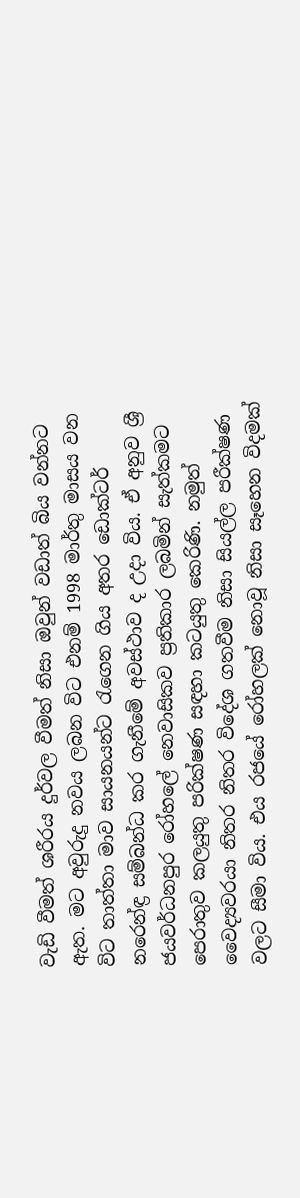වැඩි වීමත් ශරීරය දුර්වල වීමත් නිසා ඔවුන් වඩාත් බිය වන්නට ඇත. මට අවුරුදු නවය ලබන විට එනම් 1998 මාර්තු මාසය වන විට තාත්තා මාව සායනයන්ට රැගෙන ගිය අතර ඩොක්ටර් නරෙන්ඳ්‍ර සම්බන්ධ කර ගැනීමේ අවස්ථාව ද උදා විය. ඒ අනුව ශ්‍රී ජයවර්ධනපුර රෝහලේ නෙවාසිකව ප්‍රතිකාර ලබමින් සැත්කමට පෙරාතුව කලයුතු පරික්ෂණ සඳහා කටයුතු කෙරිණි. නමුත් වෛද්‍යවරයා නිතර නිතර විදේශ ගතවීම නිසා සියල්ල පරීක්ෂණ වලට සීමා විය. එය රජයේ රෝහලක් නොවූ නිසා සෑහෙන විදමක්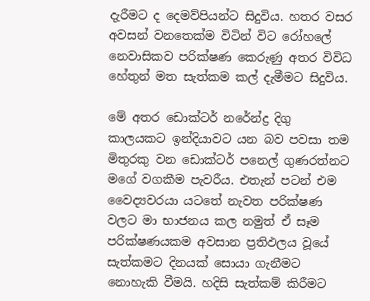දැරීමට ද දෙමව්පියන්ට සිදුවිය. හතර වසර අවසන් වනතෙක්ම විටින් විට රෝහලේ නෙවාසිකව පරික්ෂණ කෙරුණු අතර විවිධ හේතුන් මත සැත්කම කල් දැමීමට සිදුවිය.

මේ අතර ඩොක්ටර් නරේන්ද්‍ර දිගු කාලයකට ඉන්දියාවට යන බව පවසා තම මිතුරකු වන ඩොක්ටර් පනෙල් ගුණරත්නට මගේ වගකීම පැවරීය. එතැන් පටන් එම වෛද්‍යවරයා යටතේ නැවත පරික්ෂණ වලට මා භාජනය කල නමුත් ඒ සෑම පරික්ෂණයකම අවසාන ප්‍රතිඵලය වූයේ සැත්කමට දිනයක් සොයා ගැනීමට නොහැකි වීමයි. හදිසි සැත්කම් කිරීමට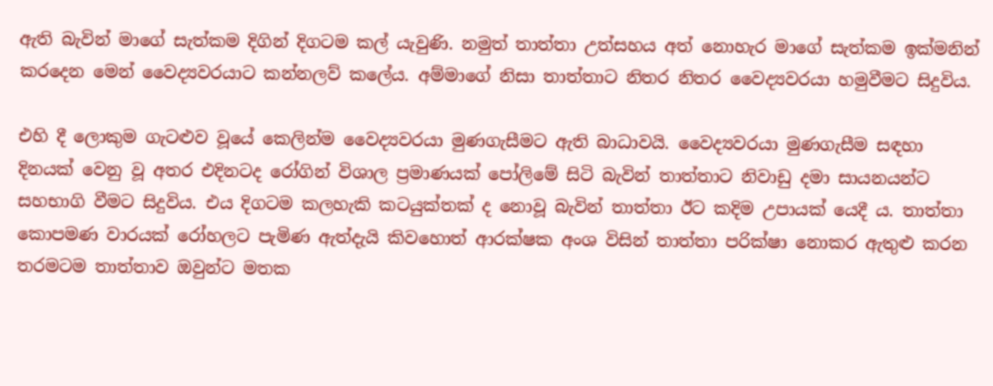ඇති බැවින් මාගේ සැත්කම දිගින් දිගටම කල් යැවුණි. නමුත් තාත්තා උත්සහය අත් නොහැර මාගේ සැත්කම ඉක්මනින් කරදෙන මෙන් වෛද්‍යවරයාට කන්නලව් කලේය. අම්මාගේ නිසා තාත්තාට නිතර නිතර වෛද්‍යවරයා හමුවීමට සිදුවිය.

එහි දී ලොකුම ගැටළුව වූයේ කෙලින්ම වෛද්‍යවරයා මුණගැසීමට ඇති බාධාවයි. වෛද්‍යවරයා මුණගැසීම සඳහා දිනයක් වෙනු වූ අතර එදිනටද රෝගින් විශාල ප්‍රමාණයක් පෝලිමේ සිටි බැවින් තාත්තාට නිවාඩු දමා සායනයන්ට සහභාගි වීමට සිදුවිය. එය දිගටම කලහැකි කටයුක්තක් ද නොවූ බැවින් තාත්තා ඊට කදිම උපායක් යෙදී ය. තාත්තා කොපමණ වාරයක් රෝහලට පැමිණ ඇත්දැයි කිවහොත් ආරක්ෂක අංශ විසින් තාත්තා පරික්ෂා නොකර ඇතුළු කරන තරමටම තාත්තාව ඔවුන්ට මතක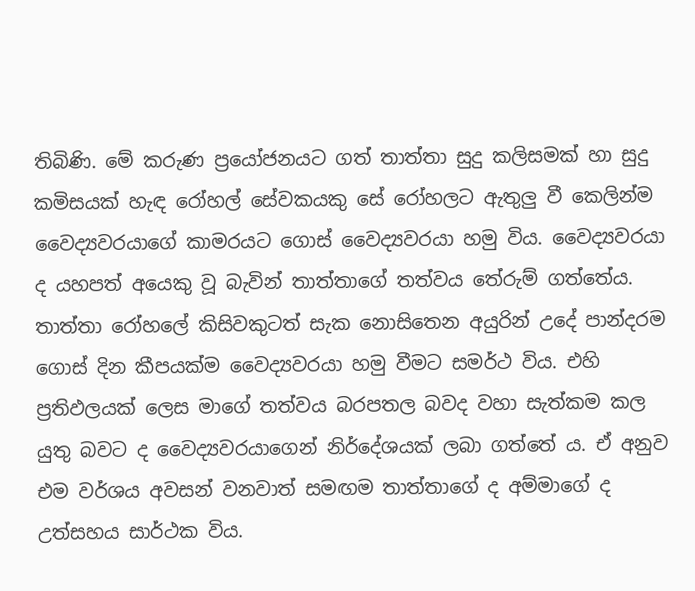තිබිණි. මේ කරුණ ප්‍රයෝජනයට ගත් තාත්තා සුදු කලිසමක් හා සුදු කමිසයක් හැඳ රෝහල් සේවකයකු සේ රෝහලට ඇතුලු වී කෙලින්ම වෛද්‍යවරයාගේ කාමරයට ගොස් වෛද්‍යවරයා හමු විය. වෛද්‍යවරයා ද යහපත් අයෙකු වූ බැවින් තාත්තාගේ තත්වය තේරුම් ගත්තේය. තාත්තා රෝහලේ කිසිවකුටත් සැක නොසිතෙන අයුරින් උදේ පාන්දරම ගොස් දින කීපයක්ම වෛද්‍යවරයා හමු වීමට සමර්ථ විය. එහි ප්‍රතිඵලයක් ලෙස මාගේ තත්වය බරපතල බවද වහා සැත්කම කල යුතු බවට ද වෛද්‍යවරයාගෙන් නිර්දේශයක් ලබා ගත්තේ ය. ඒ අනුව එම වර්ශය අවසන් වනවාත් සමඟම තාත්තාගේ ද අම්මාගේ ද උත්සහය සාර්ථක විය.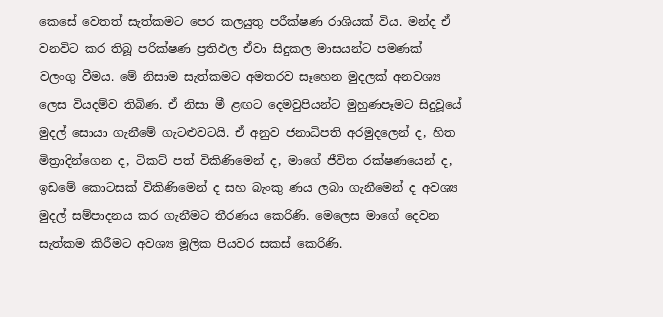කෙසේ වෙතත් සැත්කමට පෙර කලයුතු පරීක්ෂණ රාශියක් විය. මන්ද ඒ වනවිට කර තිබූ පරික්ෂණ ප්‍රතිඵල ඒවා සිදුකල මාසයන්ට පමණක් වලංගු වීමය. මේ නිසාම සැත්කමට අමතරව සෑහෙන මුදලක් අනවශ්‍ය ලෙස වියදම්ව තිබිණ. ඒ නිසා මී ළඟට දෙමවුපියන්ට මුහුණපෑමට සිදුවූයේ මුදල් සොයා ගැනීමේ ගැටළුවටයි. ඒ අනුව ජනාධිපති අරමුදලෙන් ද, හිත මිත්‍රාදින්ගෙන ද, ටිකට් පත් විකිණිමෙන් ද, මාගේ ජීවිත රක්ෂණයෙන් ද, ඉඩමේ කොටසක් විකිණිමෙන් ද සහ බැංකු ණය ලබා ගැනීමෙන් ද අවශ්‍ය මුදල් සම්පාදනය කර ගැනීමට තීරණය කෙරිණි. මෙලෙස මාගේ දෙවන සැත්කම කිරීමට අවශ්‍ය මූලික පියවර සකස් කෙරිණි.